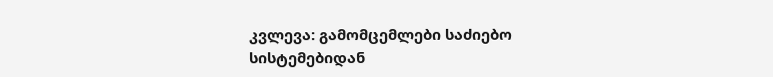კვლევა: გამომცემლები საძიებო სისტემებიდან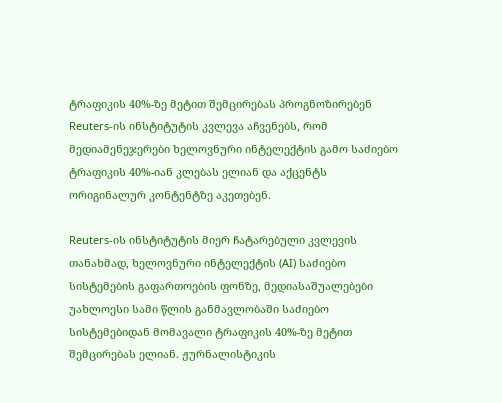ტრაფიკის 40%-ზე მეტით შემცირებას პროგნოზირებენ
Reuters-ის ინსტიტუტის კვლევა აჩვენებს, რომ მედიამენეჯერები ხელოვნური ინტელექტის გამო საძიებო ტრაფიკის 40%-იან კლებას ელიან და აქცენტს ორიგინალურ კონტენტზე აკეთებენ.

Reuters-ის ინსტიტუტის მიერ ჩატარებული კვლევის თანახმად, ხელოვნური ინტელექტის (AI) საძიებო სისტემების გაფართოების ფონზე, მედიასაშუალებები უახლოესი სამი წლის განმავლობაში საძიებო სისტემებიდან მომავალი ტრაფიკის 40%-ზე მეტით შემცირებას ელიან. ჟურნალისტიკის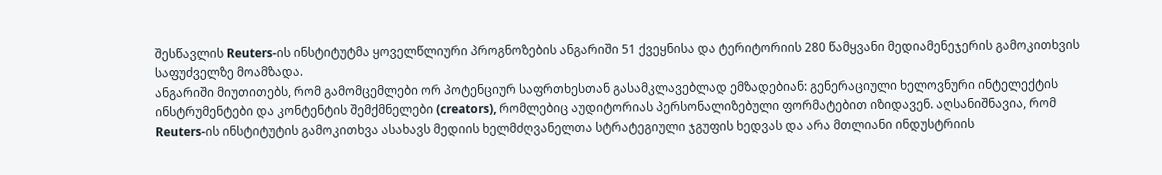შესწავლის Reuters-ის ინსტიტუტმა ყოველწლიური პროგნოზების ანგარიში 51 ქვეყნისა და ტერიტორიის 280 წამყვანი მედიამენეჯერის გამოკითხვის საფუძველზე მოამზადა.
ანგარიში მიუთითებს, რომ გამომცემლები ორ პოტენციურ საფრთხესთან გასამკლავებლად ემზადებიან: გენერაციული ხელოვნური ინტელექტის ინსტრუმენტები და კონტენტის შემქმნელები (creators), რომლებიც აუდიტორიას პერსონალიზებული ფორმატებით იზიდავენ. აღსანიშნავია, რომ Reuters-ის ინსტიტუტის გამოკითხვა ასახავს მედიის ხელმძღვანელთა სტრატეგიული ჯგუფის ხედვას და არა მთლიანი ინდუსტრიის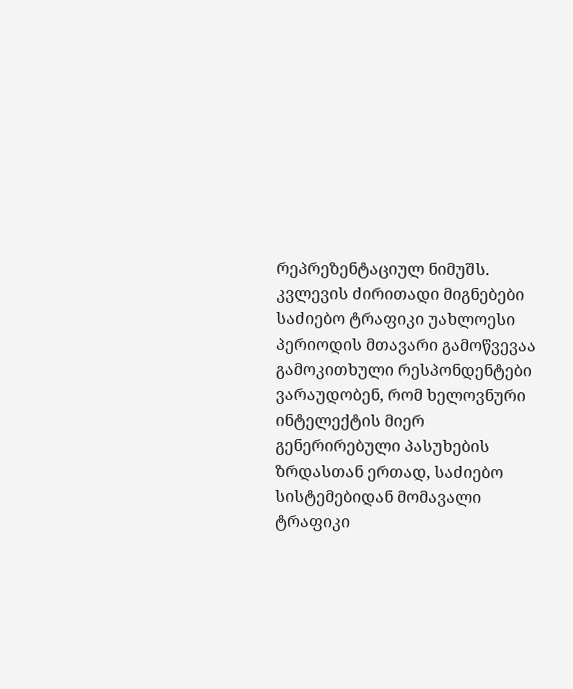რეპრეზენტაციულ ნიმუშს.
კვლევის ძირითადი მიგნებები
საძიებო ტრაფიკი უახლოესი პერიოდის მთავარი გამოწვევაა
გამოკითხული რესპონდენტები ვარაუდობენ, რომ ხელოვნური ინტელექტის მიერ გენერირებული პასუხების ზრდასთან ერთად, საძიებო სისტემებიდან მომავალი ტრაფიკი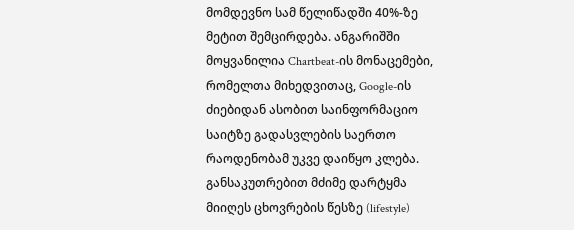მომდევნო სამ წელიწადში 40%-ზე მეტით შემცირდება. ანგარიშში მოყვანილია Chartbeat-ის მონაცემები, რომელთა მიხედვითაც, Google-ის ძიებიდან ასობით საინფორმაციო საიტზე გადასვლების საერთო რაოდენობამ უკვე დაიწყო კლება.
განსაკუთრებით მძიმე დარტყმა მიიღეს ცხოვრების წესზე (lifestyle)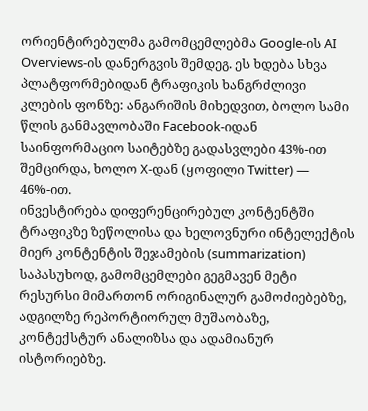ორიენტირებულმა გამომცემლებმა Google-ის AI Overviews-ის დანერგვის შემდეგ. ეს ხდება სხვა პლატფორმებიდან ტრაფიკის ხანგრძლივი კლების ფონზე: ანგარიშის მიხედვით, ბოლო სამი წლის განმავლობაში Facebook-იდან საინფორმაციო საიტებზე გადასვლები 43%-ით შემცირდა, ხოლო X-დან (ყოფილი Twitter) — 46%-ით.
ინვესტირება დიფერენცირებულ კონტენტში
ტრაფიკზე ზეწოლისა და ხელოვნური ინტელექტის მიერ კონტენტის შეჯამების (summarization) საპასუხოდ, გამომცემლები გეგმავენ მეტი რესურსი მიმართონ ორიგინალურ გამოძიებებზე, ადგილზე რეპორტიორულ მუშაობაზე, კონტექსტურ ანალიზსა და ადამიანურ ისტორიებზე.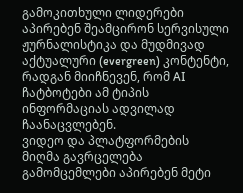გამოკითხული ლიდერები აპირებენ შეამცირონ სერვისული ჟურნალისტიკა და მუდმივად აქტუალური (evergreen) კონტენტი, რადგან მიიჩნევენ, რომ AI ჩატბოტები ამ ტიპის ინფორმაციას ადვილად ჩაანაცვლებენ.
ვიდეო და პლატფორმების მიღმა გავრცელება
გამომცემლები აპირებენ მეტი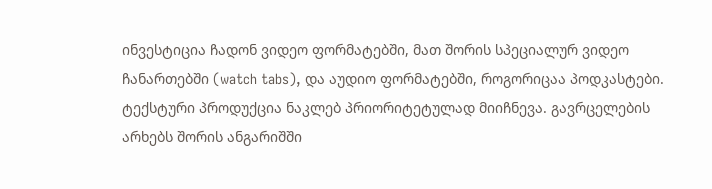ინვესტიცია ჩადონ ვიდეო ფორმატებში, მათ შორის სპეციალურ ვიდეო ჩანართებში (watch tabs), და აუდიო ფორმატებში, როგორიცაა პოდკასტები. ტექსტური პროდუქცია ნაკლებ პრიორიტეტულად მიიჩნევა. გავრცელების არხებს შორის ანგარიშში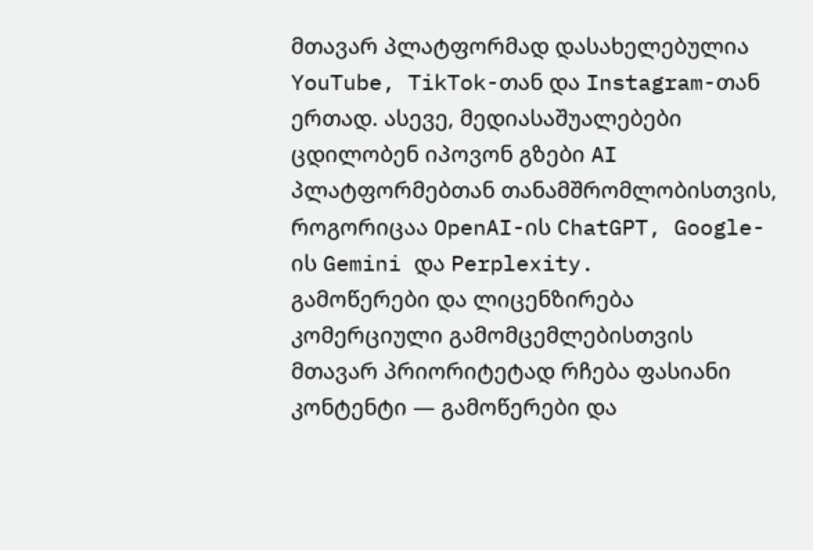მთავარ პლატფორმად დასახელებულია YouTube, TikTok-თან და Instagram-თან ერთად. ასევე, მედიასაშუალებები ცდილობენ იპოვონ გზები AI პლატფორმებთან თანამშრომლობისთვის, როგორიცაა OpenAI-ის ChatGPT, Google-ის Gemini და Perplexity.
გამოწერები და ლიცენზირება
კომერციული გამომცემლებისთვის მთავარ პრიორიტეტად რჩება ფასიანი კონტენტი — გამოწერები და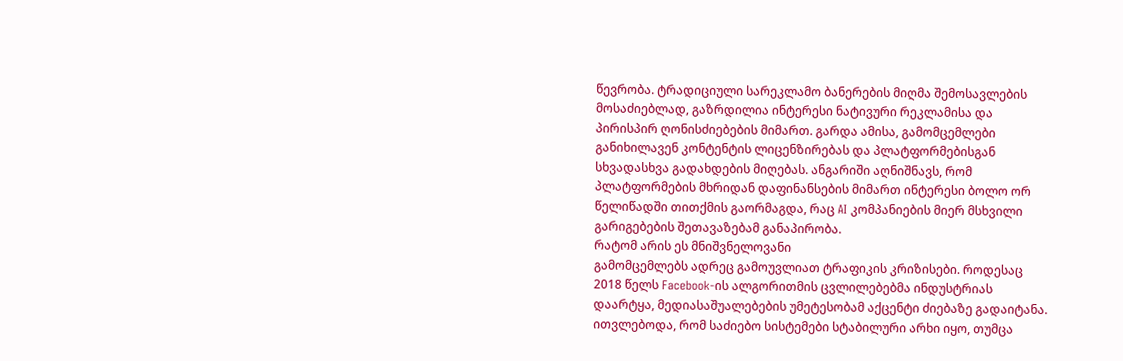წევრობა. ტრადიციული სარეკლამო ბანერების მიღმა შემოსავლების მოსაძიებლად, გაზრდილია ინტერესი ნატივური რეკლამისა და პირისპირ ღონისძიებების მიმართ. გარდა ამისა, გამომცემლები განიხილავენ კონტენტის ლიცენზირებას და პლატფორმებისგან სხვადასხვა გადახდების მიღებას. ანგარიში აღნიშნავს, რომ პლატფორმების მხრიდან დაფინანსების მიმართ ინტერესი ბოლო ორ წელიწადში თითქმის გაორმაგდა, რაც AI კომპანიების მიერ მსხვილი გარიგებების შეთავაზებამ განაპირობა.
რატომ არის ეს მნიშვნელოვანი
გამომცემლებს ადრეც გამოუვლიათ ტრაფიკის კრიზისები. როდესაც 2018 წელს Facebook-ის ალგორითმის ცვლილებებმა ინდუსტრიას დაარტყა, მედიასაშუალებების უმეტესობამ აქცენტი ძიებაზე გადაიტანა. ითვლებოდა, რომ საძიებო სისტემები სტაბილური არხი იყო, თუმცა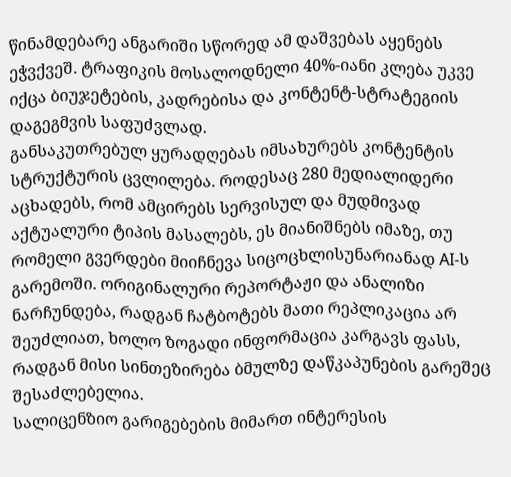წინამდებარე ანგარიში სწორედ ამ დაშვებას აყენებს ეჭვქვეშ. ტრაფიკის მოსალოდნელი 40%-იანი კლება უკვე იქცა ბიუჯეტების, კადრებისა და კონტენტ-სტრატეგიის დაგეგმვის საფუძვლად.
განსაკუთრებულ ყურადღებას იმსახურებს კონტენტის სტრუქტურის ცვლილება. როდესაც 280 მედიალიდერი აცხადებს, რომ ამცირებს სერვისულ და მუდმივად აქტუალური ტიპის მასალებს, ეს მიანიშნებს იმაზე, თუ რომელი გვერდები მიიჩნევა სიცოცხლისუნარიანად AI-ს გარემოში. ორიგინალური რეპორტაჟი და ანალიზი ნარჩუნდება, რადგან ჩატბოტებს მათი რეპლიკაცია არ შეუძლიათ, ხოლო ზოგადი ინფორმაცია კარგავს ფასს, რადგან მისი სინთეზირება ბმულზე დაწკაპუნების გარეშეც შესაძლებელია.
სალიცენზიო გარიგებების მიმართ ინტერესის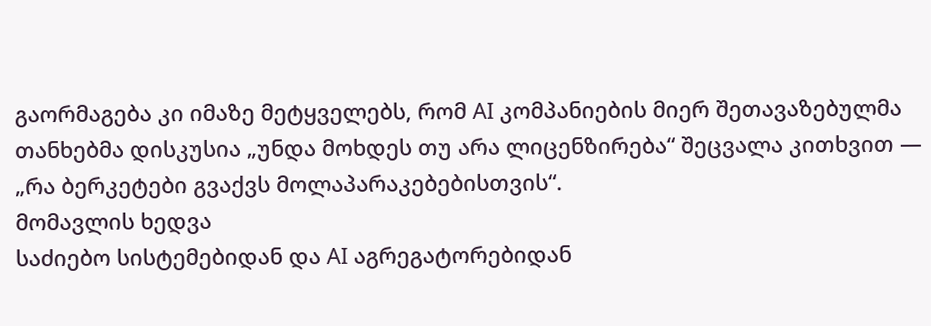გაორმაგება კი იმაზე მეტყველებს, რომ AI კომპანიების მიერ შეთავაზებულმა თანხებმა დისკუსია „უნდა მოხდეს თუ არა ლიცენზირება“ შეცვალა კითხვით — „რა ბერკეტები გვაქვს მოლაპარაკებებისთვის“.
მომავლის ხედვა
საძიებო სისტემებიდან და AI აგრეგატორებიდან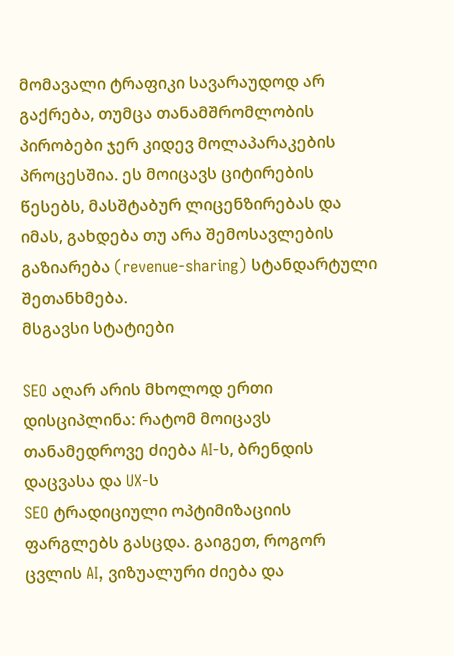მომავალი ტრაფიკი სავარაუდოდ არ გაქრება, თუმცა თანამშრომლობის პირობები ჯერ კიდევ მოლაპარაკების პროცესშია. ეს მოიცავს ციტირების წესებს, მასშტაბურ ლიცენზირებას და იმას, გახდება თუ არა შემოსავლების გაზიარება (revenue-sharing) სტანდარტული შეთანხმება.
მსგავსი სტატიები

SEO აღარ არის მხოლოდ ერთი დისციპლინა: რატომ მოიცავს თანამედროვე ძიება AI-ს, ბრენდის დაცვასა და UX-ს
SEO ტრადიციული ოპტიმიზაციის ფარგლებს გასცდა. გაიგეთ, როგორ ცვლის AI, ვიზუალური ძიება და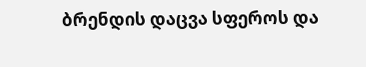ბრენდის დაცვა სფეროს და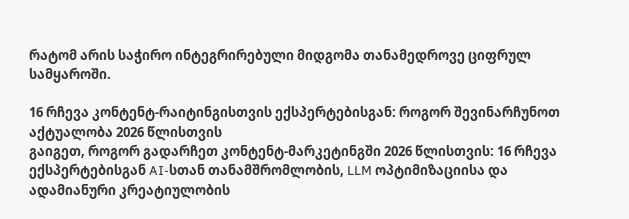რატომ არის საჭირო ინტეგრირებული მიდგომა თანამედროვე ციფრულ სამყაროში.

16 რჩევა კონტენტ-რაიტინგისთვის ექსპერტებისგან: როგორ შევინარჩუნოთ აქტუალობა 2026 წლისთვის
გაიგეთ, როგორ გადარჩეთ კონტენტ-მარკეტინგში 2026 წლისთვის: 16 რჩევა ექსპერტებისგან AI-სთან თანამშრომლობის, LLM ოპტიმიზაციისა და ადამიანური კრეატიულობის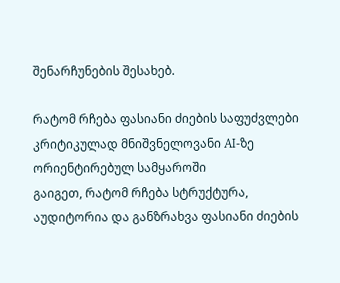შენარჩუნების შესახებ.

რატომ რჩება ფასიანი ძიების საფუძვლები კრიტიკულად მნიშვნელოვანი AI-ზე ორიენტირებულ სამყაროში
გაიგეთ, რატომ რჩება სტრუქტურა, აუდიტორია და განზრახვა ფასიანი ძიების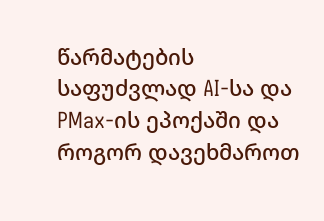წარმატების საფუძვლად AI-სა და PMax-ის ეპოქაში და როგორ დავეხმაროთ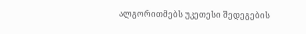ალგორითმებს უკეთესი შედეგების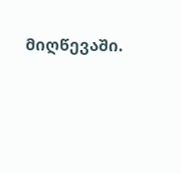მიღწევაში.